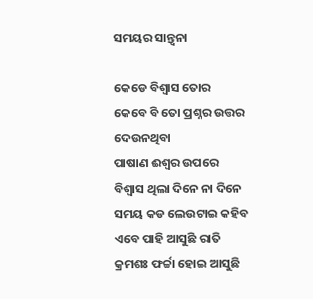ସମୟର ସାନ୍ତ୍ଵନା

କେଡେ ବିଶ୍ୱାସ ତୋର
କେବେ ବି ତୋ ପ୍ରଶ୍ନର ଉତ୍ତର ଦେଉନଥିବା
ପାଷାଣ ଈଶ୍ୱର ଉପରେ
ବିଶ୍ୱାସ ଥିଲା ଦିନେ ନା ଦିନେ
ସମୟ କଡ ଲେଉଟାଇ କହିବ
ଏବେ ପାହି ଆସୁଛି ରାତି
କ୍ରମଶଃ ଫର୍ଚ୍ଚା ହୋଇ ଆସୁଛି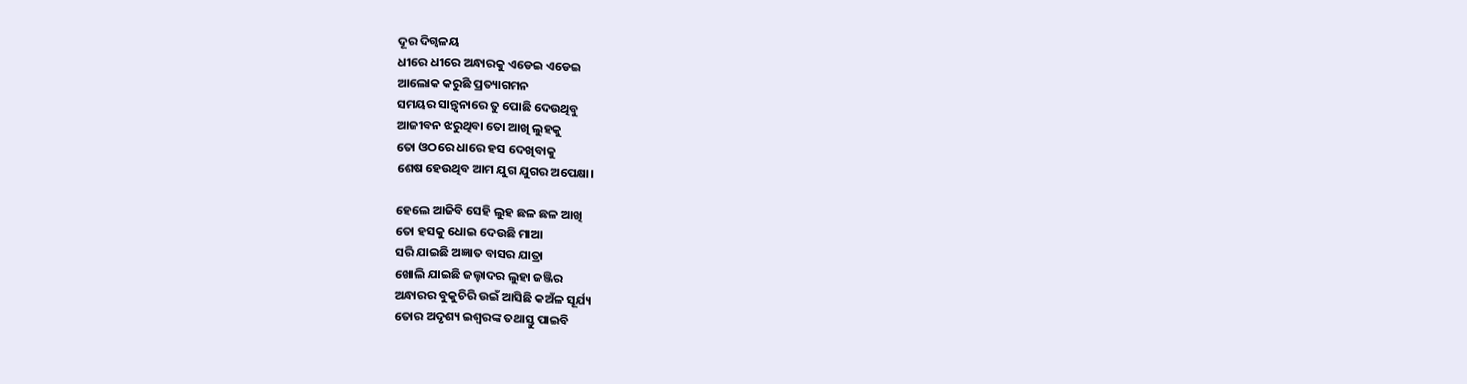ଦୂର ଦିଗ୍ବଳୟ
ଧୀରେ ଧୀରେ ଅନ୍ଧାରକୁ ଏଡେଇ ଏଡେଇ
ଆଲୋକ କରୁଛି ପ୍ରତ୍ୟାଗମନ
ସମୟର ସାନ୍ତ୍ଵନାରେ ତୁ ପୋଛି ଦେଉଥିବୁ
ଆଜୀବନ ଝରୁଥିବା ତୋ ଆଖି ଲୁହକୁ
ତୋ ଓଠରେ ଧାରେ ହସ ଦେଖିବାକୁ
ଶେଷ ହେଉଥିବ ଆମ ଯୁଗ ଯୁଗର ଅପେକ୍ଷା।

ହେଲେ ଆଜିବି ସେହି ଲୁହ ଛଳ ଛଳ ଆଖି
ତୋ ହସକୁ ଧୋଇ ଦେଉଛି ମାଆ
ସରି ଯାଇଛି ଅଜ୍ଞାତ ବାସର ଯାତ୍ରା
ଖୋଲି ଯାଇଛି ଜଲ୍ହାଦର ଲୁହା ଜଞ୍ଜିର
ଅନ୍ଧାରର ବୁକୁଚିରି ଉଇଁ ଆସିଛି କଅଁଳ ସୂର୍ଯ୍ୟ
ତୋର ଅଦୃଶ୍ୟ ଇଶ୍ୱରଙ୍କ ତଥାସ୍ତୁ ପାଇବି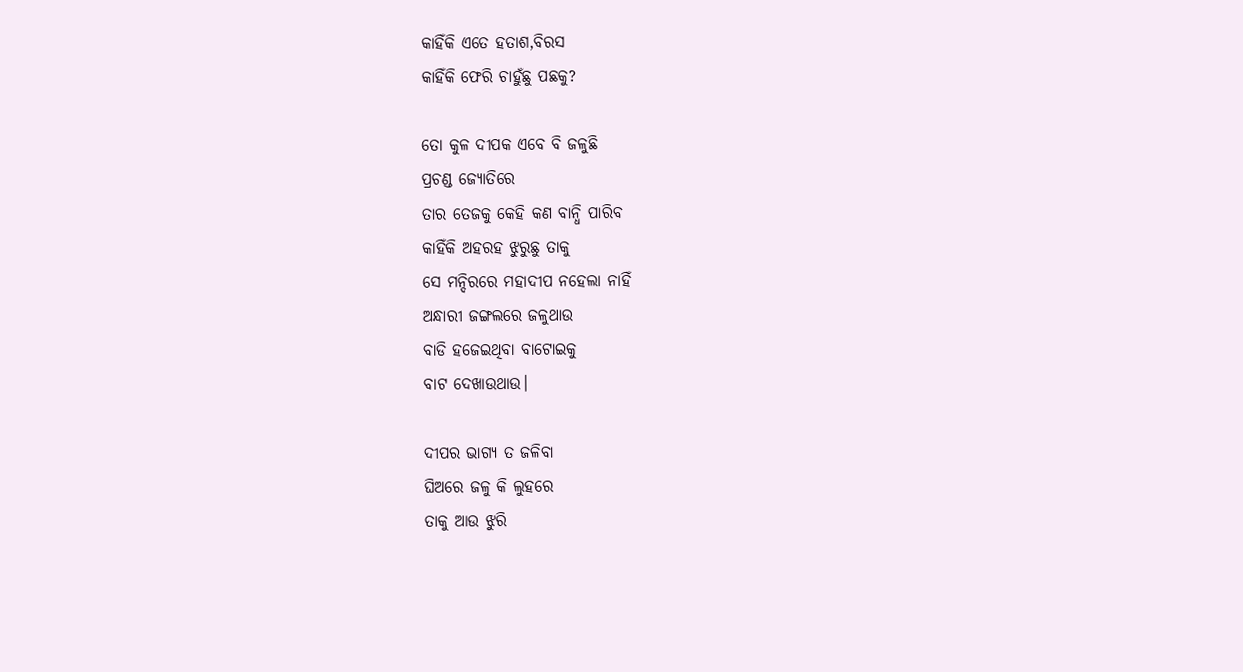କାହିଁକି ଏତେ ହତାଶ,ବିରସ
କାହିଁକି ଫେରି ଚାହୁଁଛୁ ପଛକୁ?

ତୋ କୁଳ ଦୀପକ ଏବେ ବି ଜଳୁଛି
ପ୍ରଚଣ୍ଡ ଜ୍ୟୋତିରେ
ତାର ତେଜକୁ କେହି କଣ ବାନ୍ଧି ପାରିବ
କାହିଁକି ଅହରହ ଝୁରୁଛୁ ତାକୁ
ସେ ମନ୍ଦିରରେ ମହାଦୀପ ନହେଲା ନାହିଁ
ଅନ୍ଧାରୀ ଜଙ୍ଗଲରେ ଜଳୁଥାଉ
ବାଡି ହଜେଇଥିବା ବାଟୋଇକୁ
ବାଟ ଦେଖାଉଥାଉ।

ଦୀପର ଭାଗ୍ୟ ତ ଜଳିବା
ଘିଅରେ ଜଳୁ କି ଲୁହରେ
ତାକୁ ଆଉ ଝୁରି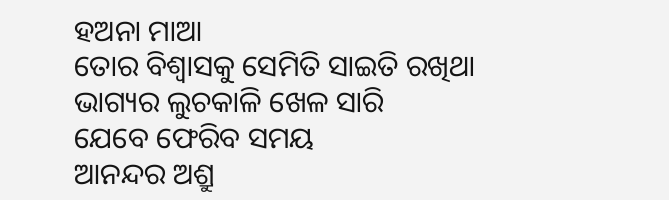ହଅନା ମାଆ
ତୋର ବିଶ୍ୱାସକୁ ସେମିତି ସାଇତି ରଖିଥା
ଭାଗ୍ୟର ଲୁଚକାଳି ଖେଳ ସାରି
ଯେବେ ଫେରିବ ସମୟ
ଆନନ୍ଦର ଅଶ୍ରୁ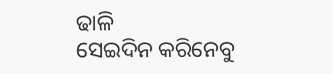ଢାଳି
ସେଇଦିନ କରିନେବୁ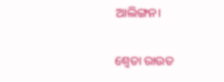ଆଲିଙ୍ଗନ।

ଶ୍ଵେତା ରାଉତ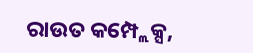ରାଉତ କମ୍ପ୍ଲେକ୍ସ,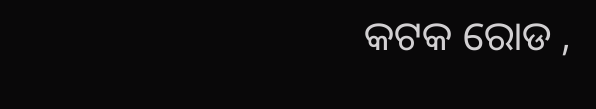କଟକ ରୋଡ ,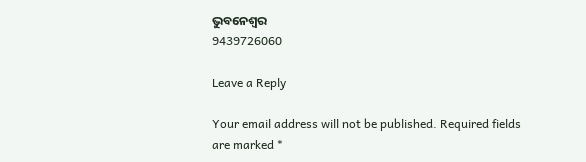ଭୁବନେଶ୍ୱର
9439726060

Leave a Reply

Your email address will not be published. Required fields are marked *